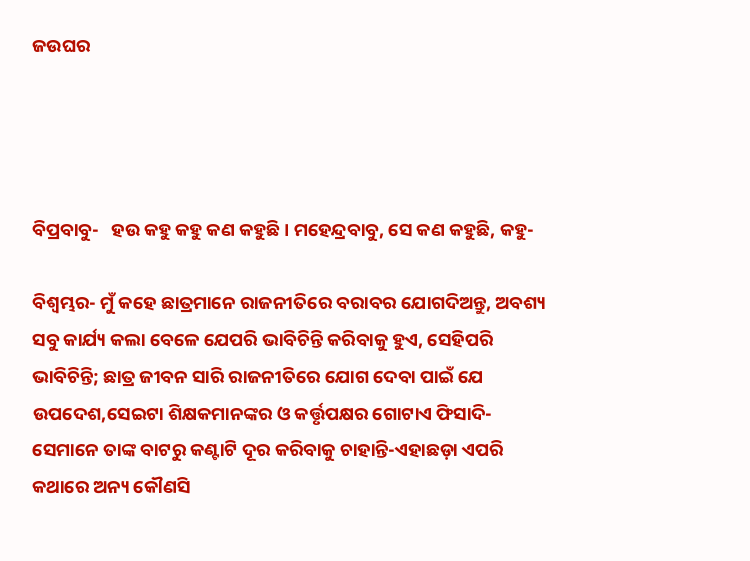ଜଉଘର




ବିପ୍ରବାବୁ-   ହଉ କହୁ କହୁ କଣ କହୁଛି। ମହେନ୍ଦ୍ରବାବୁ, ସେ କଣ କହୁଛି, କହୁ-

ବିଶ୍ବମ୍ଭର- ମୁଁ କହେ ଛାତ୍ରମାନେ ରାଜନୀତିରେ ବରାବର ଯୋଗଦିଅନ୍ତୁ, ଅବଶ୍ୟ ସବୁ କାର୍ଯ୍ୟ କଲା ବେଳେ ଯେପରି ଭାବିଚିନ୍ତି କରିବାକୁ ହୁଏ, ସେହିପରି ଭାବିଚିନ୍ତି; ଛାତ୍ର ଜୀବନ ସାରି ରାଜନୀତିରେ ଯୋଗ ଦେବା ପାଇଁ ଯେ ଉପଦେଶ,ସେଇଟା ଶିକ୍ଷକମାନଙ୍କର ଓ କର୍ତ୍ତୃପକ୍ଷର ଗୋଟାଏ ଫିସାଦି-ସେମାନେ ତାଙ୍କ ବାଟରୁ କଣ୍ଟାଟି ଦୂର କରିବାକୁ ଚାହାନ୍ତି-ଏହାଛଡ଼ା ଏପରି କଥାରେ ଅନ୍ୟ କୌଣସି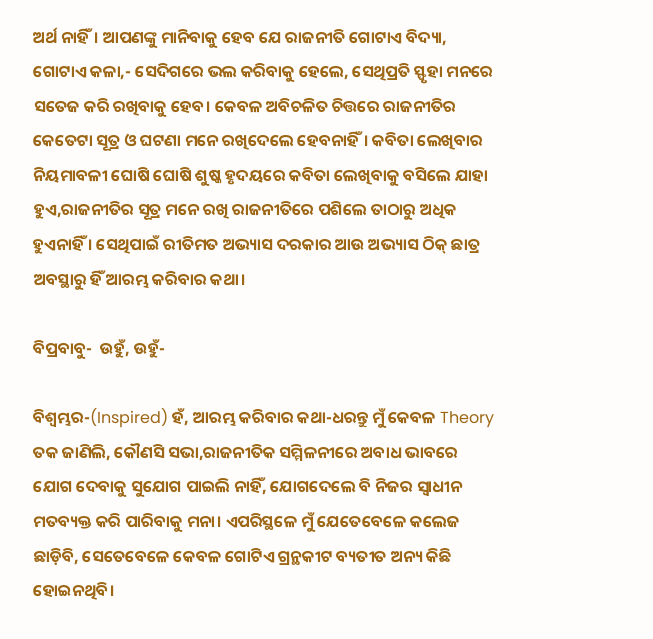ଅର୍ଥ ନାହିଁ। ଆପଣଙ୍କୁ ମାନିବାକୁ ହେବ ଯେ ରାଜନୀତି ଗୋଟାଏ ବିଦ୍ୟା, ଗୋଟାଏ କଳା,- ସେଦିଗରେ ଭଲ କରିବାକୁ ହେଲେ, ସେଥିପ୍ରତି ସ୍ଫୃହା ମନରେ ସତେଜ କରି ରଖିବାକୁ ହେବ। କେବଳ ଅବିଚଳିତ ଚିତ୍ତରେ ରାଜନୀତିର କେତେଟା ସୂତ୍ର ଓ ଘଟଣା ମନେ ରଖିଦେଲେ ହେବନାହିଁ। କବିତା ଲେଖିବାର ନିୟମାବଳୀ ଘୋଷି ଘୋଷି ଶୁଷ୍କ ହୃଦୟରେ କବିତା ଲେଖିବାକୁ ବସିଲେ ଯାହା ହୁଏ,ରାଜନୀତିର ସୂତ୍ର ମନେ ରଖି ରାଜନୀତିରେ ପଶିଲେ ତାଠାରୁ ଅଧିକ ହୁଏନାହିଁ । ସେଥିପାଇଁ ରୀତିମତ ଅଭ୍ୟାସ ଦରକାର ଆଉ ଅଭ୍ୟାସ ଠିକ୍‌ ଛାତ୍ର ଅବସ୍ଥାରୁ ହିଁ ଆରମ୍ଭ କରିବାର କଥା।

ବିପ୍ରବାବୁ-  ଉହୁଁ, ଉହୁଁ-

ବିଶ୍ବମ୍ଭର-(Inspired) ହଁ, ଆରମ୍ଭ କରିବାର କଥା-ଧରନ୍ତୁ ମୁଁ କେବଳ Theory ତକ ଜାଣିଲି, କୌଣସି ସଭା,ରାଜନୀତିକ ସମ୍ମିଳନୀରେ ଅବାଧ ଭାବରେ ଯୋଗ ଦେବାକୁ ସୁଯୋଗ ପାଇଲି ନାହିଁ, ଯୋଗଦେଲେ ବି ନିଜର ସ୍ବାଧୀନ ମତବ୍ୟକ୍ତ କରି ପାରିବାକୁ ମନା। ଏପରିସ୍ଥଳେ ମୁଁ ଯେତେବେଳେ କଲେଜ ଛାଡ଼ିବି, ସେତେବେଳେ କେବଳ ଗୋଟିଏ ଗ୍ରନ୍ଥକୀଟ ବ୍ୟତୀତ ଅନ୍ୟ କିଛି ହୋଇନଥିବି।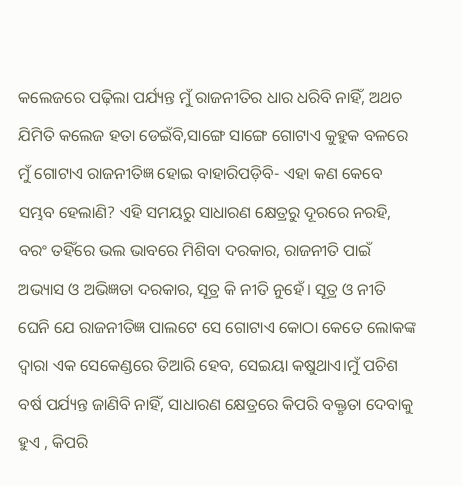କଲେଜରେ ପଢ଼ିଲା ପର୍ଯ୍ୟନ୍ତ ମୁଁ ରାଜନୀତିର ଧାର ଧରିବି ନାହିଁ, ଅଥଚ ଯିମିତି କଲେଜ ହତା ଡେଇଁବି,ସାଙ୍ଗେ ସାଙ୍ଗେ ଗୋଟାଏ କୁହୁକ ବଳରେ ମୁଁ ଗୋଟାଏ ରାଜନୀତିଜ୍ଞ ହୋଇ ବାହାରିପଡ଼ିବି- ଏହା କଣ କେବେ ସମ୍ଭବ ହେଲାଣି? ଏହି ସମୟରୁ ସାଧାରଣ କ୍ଷେତ୍ରରୁ ଦୂରରେ ନରହି, ବରଂ ତହିଁରେ ଭଲ ଭାବରେ ମିଶିବା ଦରକାର, ରାଜନୀତି ପାଇଁ ଅଭ୍ୟାସ ଓ ଅଭିଜ୍ଞତା ଦରକାର, ସୂତ୍ର କି ନୀତି ନୁହେଁ। ସୂତ୍ର ଓ ନୀତି ଘେନି ଯେ ରାଜନୀତିଜ୍ଞ ପାଲଟେ ସେ ଗୋଟାଏ କୋଠା କେତେ ଲୋକଙ୍କ ଦ୍ବାରା ଏକ ସେକେଣ୍ଡରେ ତିଆରି ହେବ, ସେଇୟା କଷୁଥାଏ।ମୁଁ ପଚିଶ ବର୍ଷ ପର୍ଯ୍ୟନ୍ତ ଜାଣିବି ନାହିଁ, ସାଧାରଣ କ୍ଷେତ୍ରରେ କିପରି ବକ୍ତୃତା ଦେବାକୁ ହୁଏ , କିପରି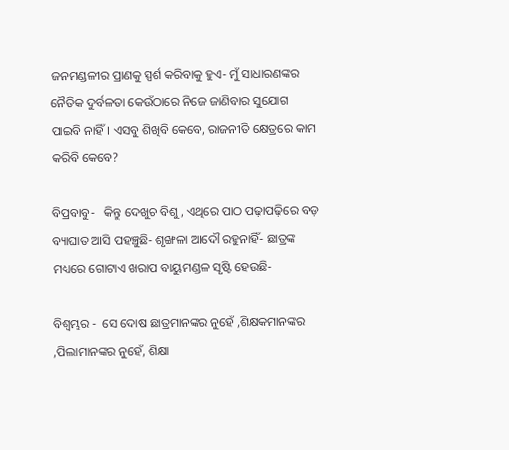ଜନମଣ୍ଡଳୀର ପ୍ରାଣକୁ ସ୍ପର୍ଶ କରିବାକୁ ହୁଏ- ମୁଁ ସାଧାରଣଙ୍କର ନୈତିକ ଦୁର୍ବଳତା କେଉଁଠାରେ ନିଜେ ଜାଣିବାର ସୁଯୋଗ ପାଇବି ନାହିଁ। ଏସବୁ ଶିଖିବି କେବେ, ରାଜନୀତି କ୍ଷେତ୍ରରେ କାମ କରିବି କେବେ?

ବିପ୍ରବାବୁ-   କିନ୍ତୁ ଦେଖୁଚ ବିଶୁ, ଏଥିରେ ପାଠ ପଢ଼ାପଢ଼ିରେ ବଡ଼ ବ୍ୟାଘାତ ଆସି ପହଞ୍ଚୁଛି- ଶୃଙ୍ଖଳା ଆଦୌ ରହୁନାହିଁ- ଛାତ୍ରଙ୍କ ମଧ୍ୟରେ ଗୋଟାଏ ଖରାପ ବାୟୁମଣ୍ଡଳ ସୃଷ୍ଟି ହେଉଛି-

ବିଶ୍ବମ୍ଭର -  ସେ ଦୋଷ ଛାତ୍ରମାନଙ୍କର ନୁହେଁ ,ଶିକ୍ଷକମାନଙ୍କର ,ପିଲାମାନଙ୍କର ନୁହେଁ, ଶିକ୍ଷା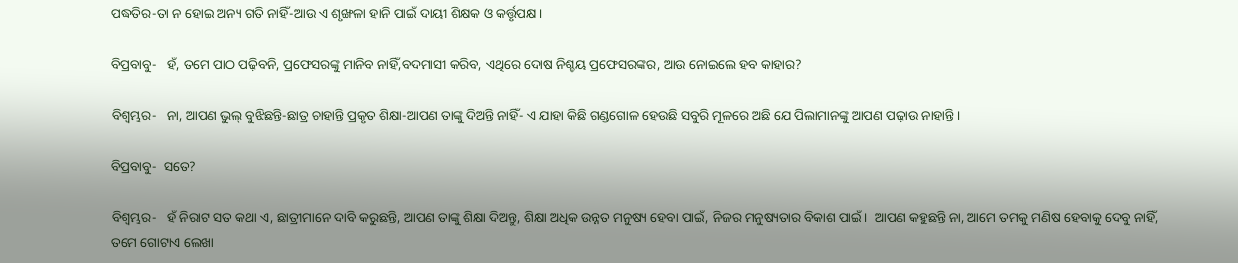ପଦ୍ଧତିର-ତା ନ ହୋଇ ଅନ୍ୟ ଗତି ନାହିଁ-ଆଉ ଏ ଶୃଙ୍ଖଳା ହାନି ପାଇଁ ଦାୟୀ ଶିକ୍ଷକ ଓ କର୍ତ୍ତୃପକ୍ଷ।

ବିପ୍ରବାବୁ-   ହଁ, ତମେ ପାଠ ପଢ଼ିବନି, ପ୍ରଫେସରଙ୍କୁ ମାନିବ ନାହିଁ,ବଦମାସୀ କରିବ, ଏଥିରେ ଦୋଷ ନିଶ୍ଚୟ ପ୍ରଫେସରଙ୍କର, ଆଉ ନୋଇଲେ ହବ କାହାର?

ବିଶ୍ବମ୍ଭର-   ନା, ଆପଣ ଭୁଲ୍‌ ବୁଝିଛନ୍ତି-ଛାତ୍ର ଚାହାନ୍ତି ପ୍ରକୃତ ଶିକ୍ଷା-ଆପଣ ତାଙ୍କୁ ଦିଅନ୍ତି ନାହିଁ- ଏ ଯାହା କିଛି ଗଣ୍ଡଗୋଳ ହେଉଛି ସବୁରି ମୂଳରେ ଅଛି ଯେ ପିଲାମାନଙ୍କୁ ଆପଣ ପଢ଼ାଉ ନାହାନ୍ତି।

ବିପ୍ରବାବୁ-  ସତେ?

ବିଶ୍ବମ୍ଭର-   ହଁ ନିରାଟ ସତ କଥା ଏ, ଛାତ୍ରୀମାନେ ଦାବି କରୁଛନ୍ତି, ଆପଣ ତାଙ୍କୁ ଶିକ୍ଷା ଦିଅନ୍ତୁ, ଶିକ୍ଷା ଅଧିକ ଉନ୍ନତ ମନୁଷ୍ୟ ହେବା ପାଇଁ, ନିଜର ମନୁଷ୍ୟତାର ବିକାଶ ପାଇଁ।  ଆପଣ କହୁଛନ୍ତି ନା, ଆମେ ତମକୁ ମଣିଷ ହେବାକୁ ଦେବୁ ନାହିଁ, ତମେ ଗୋଟାଏ ଲେଖା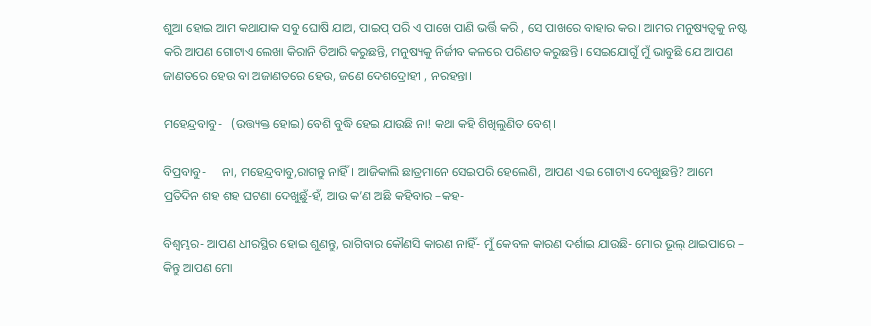ଶୁଆ ହୋଇ ଆମ କଥାଯାକ ସବୁ ଘୋଷି ଯାଅ, ପାଇପ୍‌ ପରି ଏ ପାଖେ ପାଣି ଭର୍ତ୍ତି କରି , ସେ ପାଖରେ ବାହାର କର। ଆମର ମନୁଷ୍ୟତ୍ବକୁ ନଷ୍ଟ କରି ଆପଣ ଗୋଟାଏ ଲେଖା କିରାନି ତିଆରି କରୁଛନ୍ତି, ମନୁଷ୍ୟକୁ ନିର୍ଜୀବ କଳରେ ପରିଣତ କରୁଛନ୍ତି। ସେଇଯୋଗୁଁ ମୁଁ ଭାବୁଛି ଯେ ଆପଣ ଜାଣତରେ ହେଉ ବା ଅଜାଣତରେ ହେଉ, ଜଣେ ଦେଶଦ୍ରୋହୀ , ନରହନ୍ତା।

ମହେନ୍ଦ୍ରବାବୁ-   (ଉତ୍ତ୍ୟକ୍ତ ହୋଇ) ବେଶି ବୁଦ୍ଧି ହେଇ ଯାଉଛି ନା! କଥା କହି ଶିଖିଲୁଣିତ ବେଶ୍‌।

ବିପ୍ରବାବୁ-     ନା, ମହେନ୍ଦ୍ରବାବୁ,ରାଗନ୍ତୁ ନାହିଁ। ଆଜିକାଲି ଛାତ୍ରମାନେ ସେଇପରି ହେଲେଣି, ଆପଣ ଏଇ ଗୋଟାଏ ଦେଖୁଛନ୍ତି? ଆମେ ପ୍ରତିଦିନ ଶହ ଶହ ଘଟଣା ଦେଖୁଛୁଁ-ହଁ, ଆଉ କ’ଣ ଅଛି କହିବାର –କହ-

ବିଶ୍ବମ୍ଭର- ଆପଣ ଧୀରସ୍ଥିର ହୋଇ ଶୁଣନ୍ତୁ, ରାଗିବାର କୌଣସି କାରଣ ନାହିଁ- ମୁଁ କେବଳ କାରଣ ଦର୍ଶାଇ ଯାଉଛି- ମୋର ଭୂଲ୍‌ ଥାଇପାରେ – କିନ୍ତୁ ଆପଣ ମୋ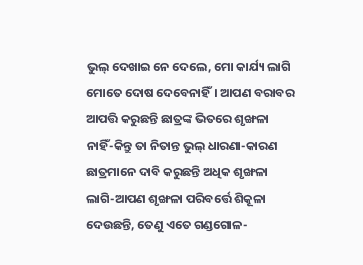ଭୁଲ୍‌ ଦେଖାଇ ନେ ଦେଲେ, ମୋ କାର୍ଯ୍ୟ ଲାଗି ମୋତେ ଦୋଷ ଦେବେନାହିଁ। ଆପଣ ବରାବର ଆପତ୍ତି କରୁଛନ୍ତି ଛାତ୍ରଙ୍କ ଭିତରେ ଶୃଙ୍ଖଳା ନାହିଁ-କିନ୍ତୁ ତା ନିତାନ୍ତ ଭୁଲ୍‌ ଧାରଣା-କାରଣ ଛାତ୍ରମାନେ ଦାବି କରୁଛନ୍ତି ଅଧିକ ଶୃଙ୍ଖଳା ଲାଗି-ଆପଣ ଶୃଙ୍ଖଳା ପରିବର୍ତ୍ତେ ଶିକୂଳା ଦେଉଛନ୍ତି, ତେଣୁ ଏତେ ଗଣ୍ଡଗୋଳ-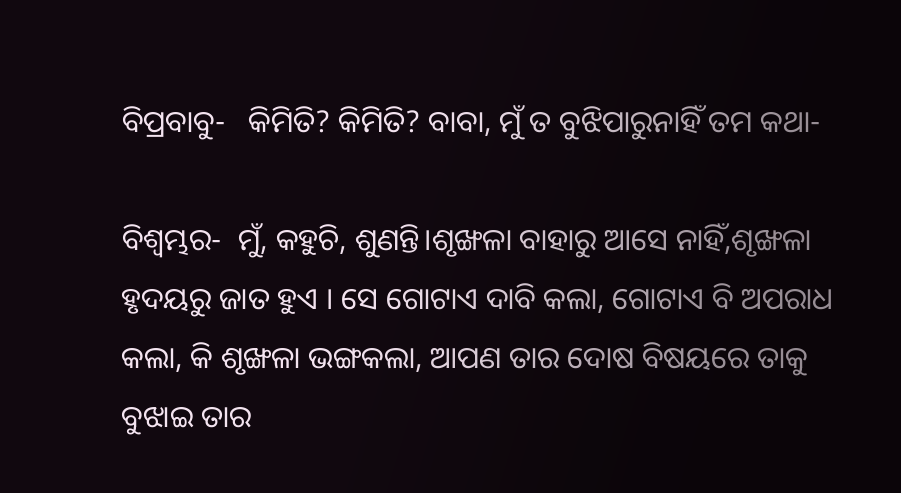ବିପ୍ରବାବୁ-   କିମିତି? କିମିତି? ବାବା, ମୁଁ ତ ବୁଝିପାରୁନାହିଁ ତମ କଥା-

ବିଶ୍ବମ୍ଭର-  ମୁଁ, କହୁଚି, ଶୁଣନ୍ତି।ଶୃଙ୍ଖଳା ବାହାରୁ ଆସେ ନାହିଁ,ଶୃଙ୍ଖଳା ହୃଦୟରୁ ଜାତ ହୁଏ । ସେ ଗୋଟାଏ ଦାବି କଲା, ଗୋଟାଏ ବି ଅପରାଧ କଲା, କି ଶୃଙ୍ଖଳା ଭଙ୍ଗକଲା, ଆପଣ ତାର ଦୋଷ ବିଷୟରେ ତାକୁ ବୁଝାଇ ତାର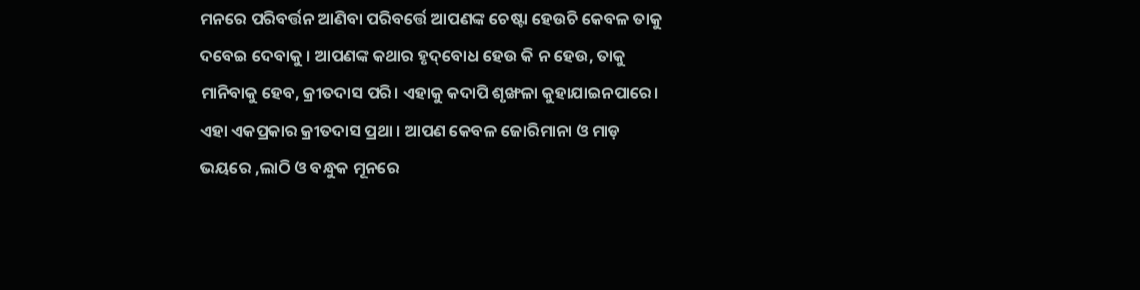ମନରେ ପରିବର୍ତ୍ତନ ଆଣିବା ପରିବର୍ତ୍ତେ ଆପଣଙ୍କ ଚେଷ୍ଟା ହେଉଚି କେବଳ ତାକୁ ଦବେଇ ଦେବାକୁ । ଆପଣଙ୍କ କଥାର ହୃଦ୍‌ବୋଧ ହେଉ କି ନ ହେଉ, ତାକୁ ମାନିବାକୁ ହେବ, କ୍ରୀତଦାସ ପରି। ଏହାକୁ କଦାପି ଶୃଙ୍ଖଳା କୁହାଯାଇନପାରେ। ଏହା ଏକପ୍ରକାର କ୍ରୀତଦାସ ପ୍ରଥା । ଆପଣ କେବଳ ଜୋରିମାନା ଓ ମାଡ଼ ଭୟରେ ,ଲାଠି ଓ ବନ୍ଧୁକ ମୂନରେ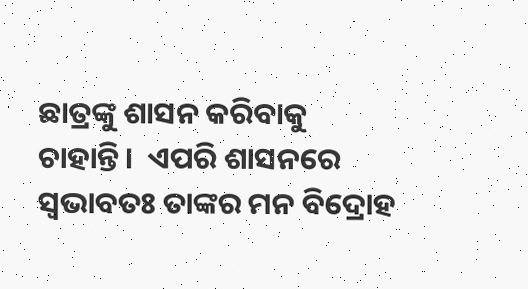ଛାତ୍ରଙ୍କୁ ଶାସନ କରିବାକୁ ଚାହାନ୍ତି।  ଏପରି ଶାସନରେ ସ୍ବଭାବତଃ ତାଙ୍କର ମନ ବିଦ୍ରୋହ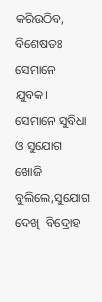କରିଉଠିବ, ବିଶେଷତଃ ସେମାନେ ଯୁବକ। ସେମାନେ ସୁବିଧା ଓ ସୁଯୋଗ ଖୋଜି ବୁଲିଲେ,ସୁଯୋଗ ଦେଖି  ବିଦ୍ରୋହ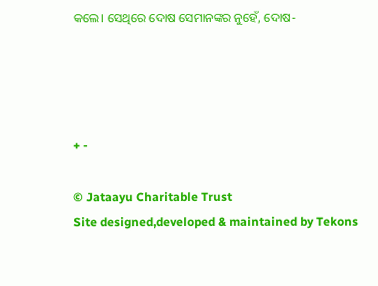କଲେ। ସେଥିରେ ଦୋଷ ସେମାନଙ୍କର ନୁହେଁ, ଦୋଷ-




+ -

© Jataayu Charitable Trust
Site designed,developed & maintained by Tekons